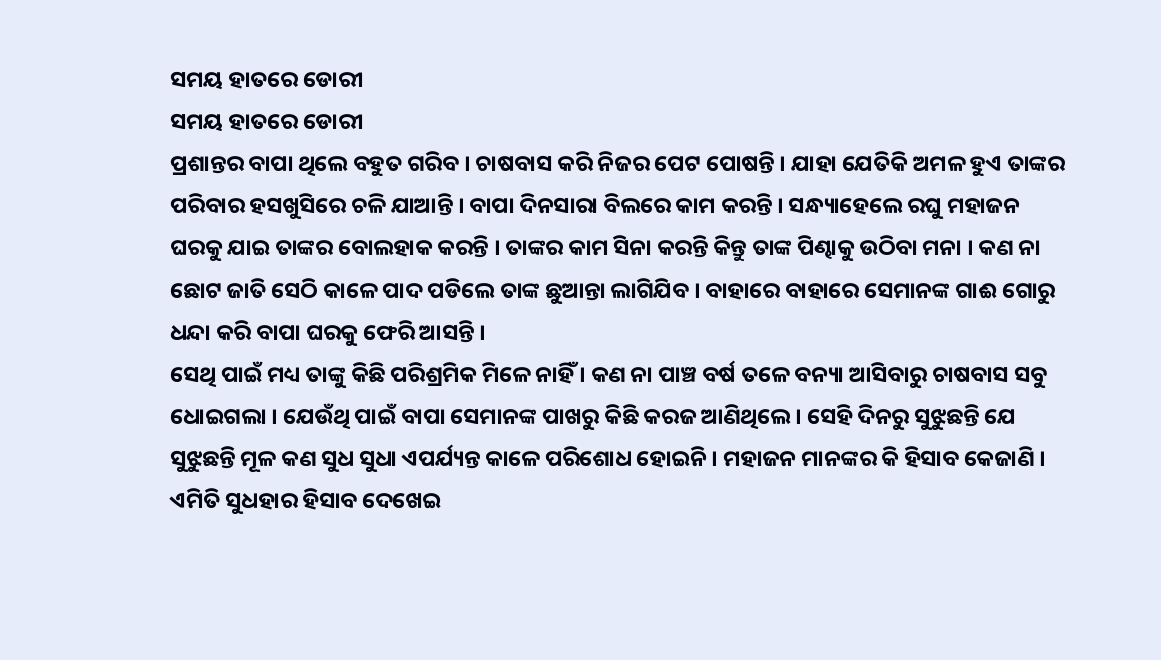ସମୟ ହାତରେ ଡୋରୀ
ସମୟ ହାତରେ ଡୋରୀ
ପ୍ରଶାନ୍ତର ବାପା ଥିଲେ ବହୁତ ଗରିବ । ଚାଷବାସ କରି ନିଜର ପେଟ ପୋଷନ୍ତି । ଯାହା ଯେତିକି ଅମଳ ହୁଏ ତାଙ୍କର ପରିବାର ହସଖୁସିରେ ଚଳି ଯାଆନ୍ତି । ବାପା ଦିନସାରା ବିଲରେ କାମ କରନ୍ତି । ସନ୍ଧ୍ୟାହେଲେ ରଘୁ ମହାଜନ ଘରକୁ ଯାଇ ତାଙ୍କର ବୋଲହାକ କରନ୍ତି । ତାଙ୍କର କାମ ସିନା କରନ୍ତି କିନ୍ତୁ ତାଙ୍କ ପିଣ୍ଢାକୁ ଉଠିବା ମନା । କଣ ନା ଛୋଟ ଜାତି ସେଠି କାଳେ ପାଦ ପଡିଲେ ତାଙ୍କ ଛୁଆନ୍ତା ଲାଗିଯିବ । ବାହାରେ ବାହାରେ ସେମାନଙ୍କ ଗାଈ ଗୋରୁ ଧନ୍ଦା କରି ବାପା ଘରକୁ ଫେରି ଆସନ୍ତି ।
ସେଥି ପାଇଁ ମଧ୍ୟ ତାଙ୍କୁ କିଛି ପରିଶ୍ରମିକ ମିଳେ ନାହିଁ । କଣ ନା ପାଞ୍ଚ ବର୍ଷ ତଳେ ବନ୍ୟା ଆସିବାରୁ ଚାଷବାସ ସବୁ ଧୋଇଗଲା । ଯେଉଁଥି ପାଇଁ ବାପା ସେମାନଙ୍କ ପାଖରୁ କିଛି କରଜ ଆଣିଥିଲେ । ସେହି ଦିନରୁ ସୁଝୁଛନ୍ତି ଯେ ସୁଝୁଛନ୍ତି ମୂଳ କଣ ସୁଧ ସୁଧା ଏପର୍ଯ୍ୟନ୍ତ କାଳେ ପରିଶୋଧ ହୋଇନି । ମହାଜନ ମାନଙ୍କର କି ହିସାବ କେଜାଣି । ଏମିତି ସୁଧହାର ହିସାବ ଦେଖେଇ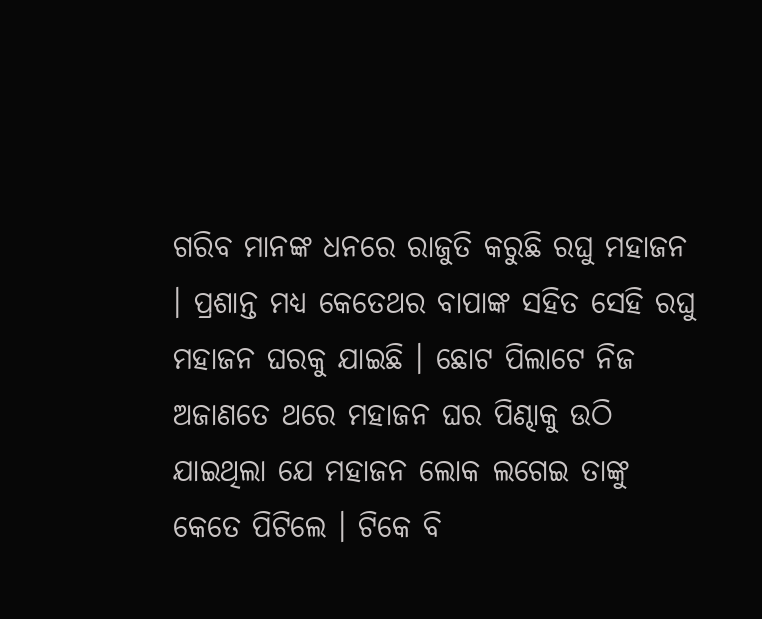ଗରିବ ମାନଙ୍କ ଧନରେ ରାଜୁତି କରୁଛି ରଘୁ ମହାଜନ । ପ୍ରଶାନ୍ତ ମଧ୍ୟ କେତେଥର ବାପାଙ୍କ ସହିତ ସେହି ରଘୁ ମହାଜନ ଘରକୁ ଯାଇଛି । ଛୋଟ ପିଲାଟେ ନିଜ ଅଜାଣତେ ଥରେ ମହାଜନ ଘର ପିଣ୍ଢାକୁ ଉଠି ଯାଇଥିଲା ଯେ ମହାଜନ ଲୋକ ଲଗେଇ ତାଙ୍କୁ କେତେ ପିଟିଲେ । ଟିକେ ବି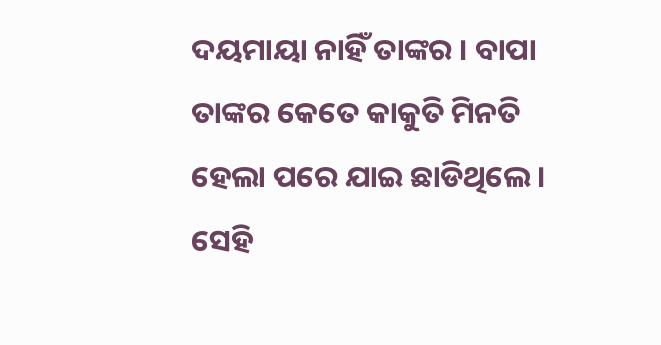ଦୟମାୟା ନାହିଁ ତାଙ୍କର । ବାପା ତାଙ୍କର କେତେ କାକୁତି ମିନତି ହେଲା ପରେ ଯାଇ ଛାଡିଥିଲେ । ସେହି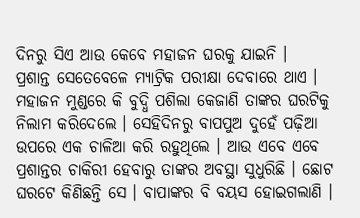ଦିନରୁ ସିଏ ଆଉ କେବେ ମହାଜନ ଘରକୁ ଯାଇନି ।
ପ୍ରଶାନ୍ତ ସେତେବେଳେ ମ୍ୟାଟ୍ରିକ ପରୀକ୍ଷା ଦେବାରେ ଥାଏ । ମହାଜନ ମୁଣ୍ଡରେ କି ବୁଦ୍ଧି ପଶିଲା କେଜାଣି ତାଙ୍କର ଘରଟିକୁ ନିଲାମ କରିଦେଲେ । ସେହିଦିନରୁ ବାପପୁଅ ଦୁହେଁ ପଢ଼ିଆ ଉପରେ ଏକ ଚାଳିଆ କରି ରହୁଥିଲେ । ଆଉ ଏବେ ଏବେ ପ୍ରଶାନ୍ତର ଚାକିରୀ ହେବାରୁ ତାଙ୍କର ଅବସ୍ଥା ସୁଧୁରିଛି । ଛୋଟ ଘରଟେ କିଣିଛନ୍ତି ସେ । ବାପାଙ୍କର ବି ବୟସ ହୋଇଗଲାଣି ।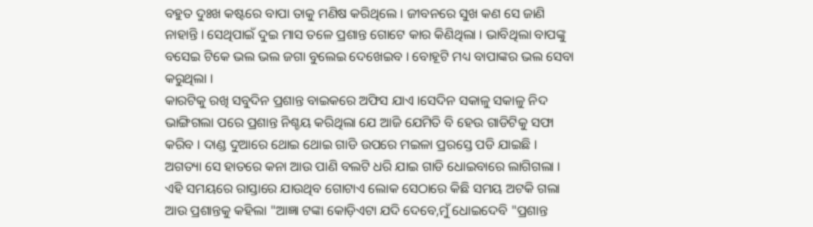ବହୁତ ଦୁଃଖ କଷ୍ଟରେ ବାପା ତାକୁ ମଣିଷ କରିଥିଲେ । ଜୀବନରେ ସୁଖ କଣ ସେ ଜାଣି ନାହାନ୍ତି । ସେଥିପାଇଁ ଦୁଇ ମାସ ତଳେ ପ୍ରଶାନ୍ତ ଗୋଟେ କାର କିଣିଥିଲା । ଭାବିଥିଲା ବାପଙ୍କୁ ବସେଇ ଟିକେ ଭଲ ଭଲ ଜଗା ବୁଲେଇ ଦେଖେଇବ । ବୋହୂଟି ମଧ୍ୟ ବାପାଙ୍କର ଭଲ ସେବା କରୁଥିଲା ।
କାରଟିକୁ ରଖି ସବୁଦିନ ପ୍ରଶାନ୍ତ ବାଇକରେ ଅଫିସ ଯାଏ ।ସେଦିନ ସକାଳୁ ସକାଳୁ ନିଦ ଭାଙ୍ଗିଗଲା ପରେ ପ୍ରଶାନ୍ତ ନିଶ୍ଚୟ କରିଥିଲା ଯେ ଆଜି ଯେମିତି ବି ହେଉ ଗାଡିଟିକୁ ସଫା କରିବ । ଦାଣ୍ଡ ଦୁଆରେ ଥୋଇ ଥୋଇ ଗାଡି ଉପରେ ମଇଳା ପ୍ରରସ୍ତେ ପଡି ଯାଇଛି । ଅଗତ୍ୟା ସେ ହାତରେ କନା ଆଉ ପାଣି ବଲଟି ଧରି ଯାଇ ଗାଡି ଧୋଇବାରେ ଲାଗିଗଲା । ଏହି ସମୟରେ ରାସ୍ତାରେ ଯାଉଥିବ ଗୋଟାଏ ଲୋକ ସେଠାରେ କିଛି ସମୟ ଅଟକି ଗଲା ଆଉ ପ୍ରଶାନ୍ତକୁ କହିଲା "ଆଜ୍ଞା ଟଙ୍କା କୋଡ଼ିଏଟା ଯଦି ଦେବେ,ମୁଁ ଧୋଇଦେବି "ପ୍ରଶାନ୍ତ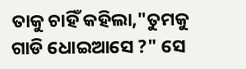ତାକୁ ଚାହିଁ କହିଲା,"ତୁମକୁ ଗାଡି ଧୋଇଆସେ ?" ସେ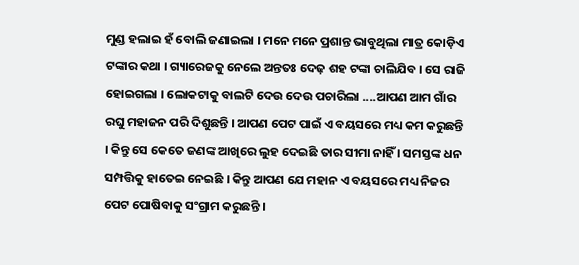ମୁଣ୍ଡ ହଲାଇ ହଁ ବୋଲି ଜଣାଇଲା । ମନେ ମନେ ପ୍ରଶାନ୍ତ ଭାବୁଥିଲା ମାତ୍ର କୋଡ଼ିଏ ଟଙ୍କାର କଥା । ଗ୍ୟାରେଜକୁ ନେଲେ ଅନ୍ତତଃ ଦେଢ଼ ଶହ ଟଙ୍କା ଚାଲିଯିବ । ସେ ରାଜି ହୋଇଗଲା । ଲୋକଟାକୁ ବାଲଟି ଦେଉ ଦେଉ ପଚାରିଲା ....ଆପଣ ଆମ ଗାଁର ରଘୁ ମହାଜନ ପରି ଦିଶୁଛନ୍ତି । ଆପଣ ପେଟ ପାଇଁ ଏ ବୟସରେ ମଧ୍ୟ କମ କରୁଛନ୍ତି । କିନ୍ତୁ ସେ କେତେ ଜଣଙ୍କ ଆଖିରେ ଲୁହ ଦେଇଛି ତାର ସୀମା ନାହିଁ । ସମସ୍ତଙ୍କ ଧନ ସମ୍ପତ୍ତିକୁ ହାତେଇ ନେଇଛି । କିନ୍ତୁ ଆପଣ ଯେ ମହାନ ଏ ବୟସରେ ମଧ୍ୟ ନିଜର ପେଟ ପୋଷିବାକୁ ସଂଗ୍ରାମ କରୁଛନ୍ତି ।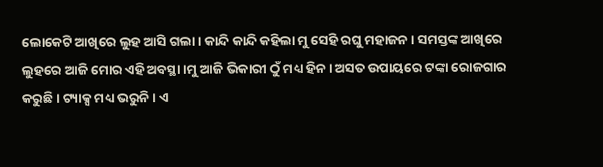ଲୋକେଟି ଆଖିରେ ଲୁହ ଆସି ଗଲା । କାନ୍ଦି କାନ୍ଦି କହିଲା ମୁ ସେହି ରଘୁ ମହାଜନ । ସମସ୍ତଙ୍କ ଆଖିରେ ଲୁହରେ ଆଜି ମୋର ଏହି ଅବସ୍ଥା ।ମୁ ଆଜି ଭିକାରୀ ଠୁଁ ମଧ୍ୟ ହିନ । ଅସତ ଉପାୟରେ ଟଙ୍କା ରୋଜଗାର କରୁଛି । ଟ୍ୟାକ୍ସ ମଧ୍ୟ ଭରୁନି । ଏ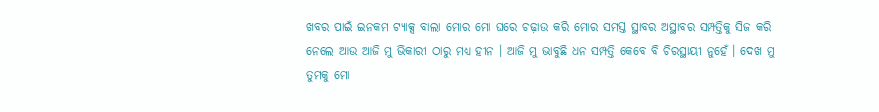ଖବର ପାଇଁ ଇନକମ ଟ୍ୟାକ୍ସ ବାଲା ମୋର ମୋ ଘରେ ଚଢ଼ାଉ କରି ମୋର ସମସ୍ତ ସ୍ଥାବର ଅସ୍ଥାବର ସମ୍ପତ୍ତିକୁ ସିଜ କରି ନେଲେ ଆଉ ଆଜି ମୁ ଭିକାରୀ ଠାରୁ ମଧ୍ୟ ହୀନ । ଆଜି ମୁ ଭାବୁଛି ଧନ ସମ୍ପତ୍ତି କେବେ ବି ଚିରସ୍ଥାୟୀ ନୁହେଁ । ଦେଖ ମୁ ତୁମକୁ ମୋ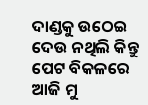ଦାଣ୍ଡକୁ ଉଠେଇ ଦେଉ ନଥିଲି କିନ୍ତୁ ପେଟ ବିକଳରେ ଆଜି ମୁ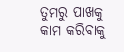ତୁମରୁ ପାଖକୁ କାମ କରିବାକୁ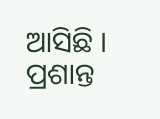ଆସିଛି ।
ପ୍ରଶାନ୍ତ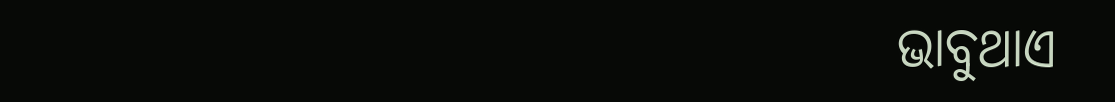ଭାବୁଥାଏ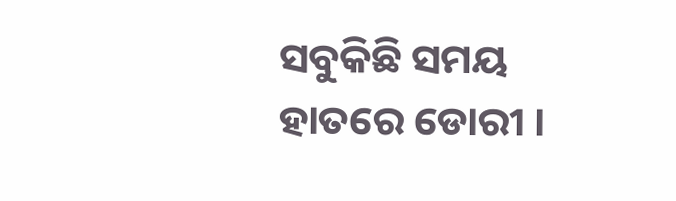ସବୁକିଛି ସମୟ ହାତରେ ଡୋରୀ ।